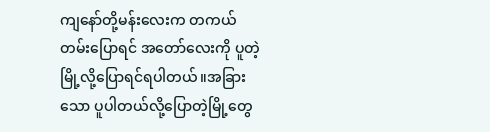ကျနော်တို့မန်းလေးက တကယ်တမ်းပြောရင် အတော်လေးကို ပူတဲ့မြို့လို့ပြောရင်ရပါတယ်။အခြားသော ပူပါတယ်လို့ပြောတဲ့မြို့တွေ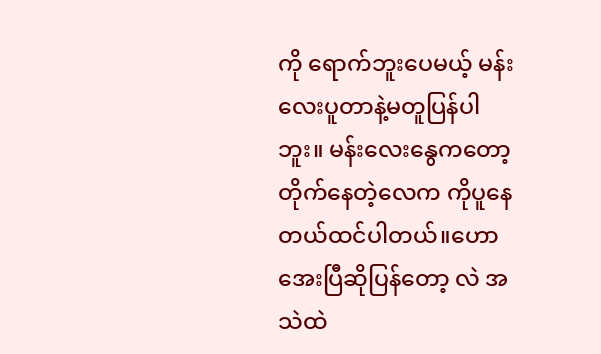ကို ရောက်ဘူးပေမယ့် မန်းလေးပူတာနဲ့မတူပြန်ပါဘူး။ မန်းလေးနွေကတော့ တိုက်နေတဲ့လေက ကိုပူနေတယ်ထင်ပါတယ်။ဟောအေးပြီဆိုပြန်တော့ လဲ အသဲထဲ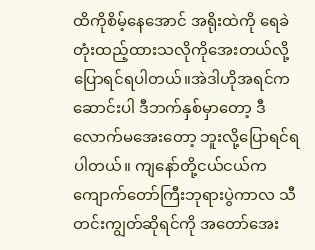ထိကိုစိမ့်နေအောင် အရိုးထဲကို ရေခဲတုံးထည့်ထားသလိုကိုအေးတယ်လို့ပြောရင်ရပါတယ်။အဲဒါဟိုအရင်ကဆောင်းပါ ဒီဘက်နှစ်မှာတော့ ဒီလောက်မအေးတော့ ဘူးလို့ပြောရင်ရပါတယ်။ ကျနော်တို့ငယ်ငယ်က ကျောက်တော်ကြီးဘုရားပွဲကာလ သီတင်းကျွတ်ဆိုရင်ကို အတော်အေး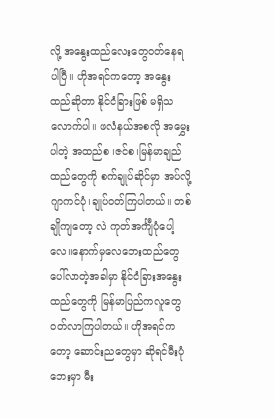လို့ အနွေးထည်လေးတွေဝတ်နေရပါပြီ။ ဟိုအရင်ကတော့ အနွေးထည်ဆိုတာ နိုင်ငံခြားဖြစ် မရှိသလောက်ပါ။ ဖလံနယ်အစလို အမွှေးပါတဲ့ အထည်စ ၊ဇင်စ၊မြန်မာချည်ထည်တွေကို စက်ချုပ်ဆိုင်မှာ အပ်လို့ ဂျာကင်ပုံ၊ချုပ်ဝတ်ကြပါတယ်။ တစ်ချိုကျတော့ လဲ ကုတ်အင်္ကျီပုံပေါ့လေ။နောက်မှလေဘေးထည်တွေပေါ်လာတဲ့အခါမှာ နိုင်ငံခြားအနွေးထည်တွေကို မြန်မာပြည်ကလူတွေ ဝတ်လာကြပါတယ်။ ဟိုအရင်ကတော့ ဆောင်းညတွေမှာ ဆိုရင်မီးပုံဘေးမှာ မီး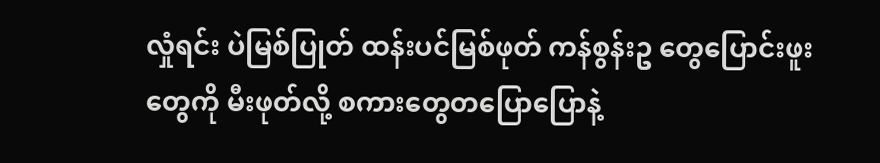လှုံရင်း ပဲမြစ်ပြုတ် ထန်းပင်မြစ်ဖုတ် ကန်စွန်းဥ တွေပြောင်းဖူးတွေကို မီးဖုတ်လို့ စကားတွေတပြောပြောနဲ့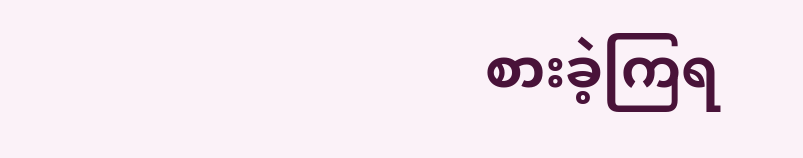စားခဲ့ကြရ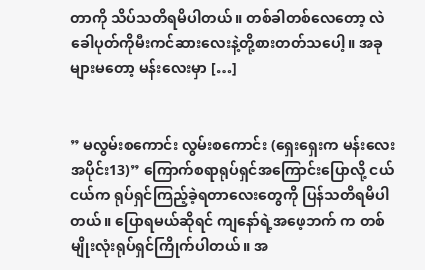တာကို သိပ်သတိရမိပါတယ်။ တစ်ခါတစ်လေတော့ လဲ ခေါပုတ်ကိုမီးကင်ဆားလေးနဲ့တို့စားတတ်သပေါ့။ အခုများမတော့ မန်းလေးမှာ […]


” မလွမ်းစကောင်း လွမ်းစကောင်း (ရှေးရှေးက မန်းလေး အပိုင်း13)” ကြောက်စရာရုပ်ရှင်အကြောင်းပြောလို့ ငယ်ငယ်က ရုပ်ရှင်ကြည့်ခဲ့ရတာလေးတွေကို ပြန်သတိရမိပါတယ်။ ပြောရမယ်ဆိုရင် ကျနော်ရဲ့အဖေ့ဘက် က တစ်မျိုးလုံးရုပ်ရှင်ကြိုက်ပါတယ်။ အ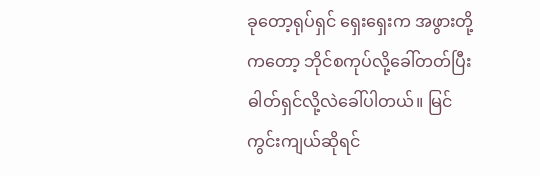ခုတော့ရုပ်ရှင် ရှေးရှေးက အဖွားတို့ကတော့ ဘိုင်စကုပ်လို့ခေါ်တတ်ပြီး ဓါတ်ရှင်လို့လဲခေါ်ပါတယ်။ မြင်ကွင်းကျယ်ဆိုရင်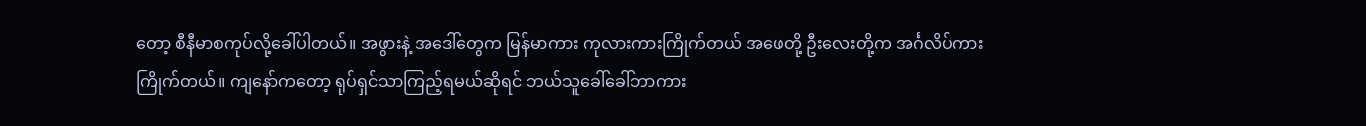တော့ စီနီမာစကုပ်လို့ခေါ်ပါတယ်။ အဖွားနဲ့ အဒေါ်တွေက မြန်မာကား ကုလားကားကြိုက်တယ် အဖေတို့ ဦးလေးတို့က အင်္ဂလိပ်ကားကြိုက်တယ်။ ကျနော်ကတော့ ရုပ်ရှင်သာကြည့်ရမယ်ဆိုရင် ဘယ်သူခေါ်ခေါ်ဘာကား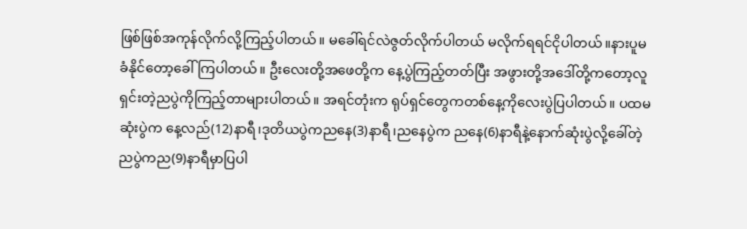ဖြစ်ဖြစ်အကုန်လိုက်လို့ကြည့်ပါတယ်။ မခေါ်ရင်လဲဇွတ်လိုက်ပါတယ် မလိုက်ရရင်ငိုပါတယ်။နားပူမခံနိုင်တော့ခေါ်ကြပါတယ်။ ဦးလေးတို့အဖေတို့က နေ့ပွဲကြည့်တတ်ပြီး အဖွားတို့အဒေါ်တို့ကတော့လူရှင်းတဲ့ညပွဲကိုကြည့်တာများပါတယ်။ အရင်တုံးက ရုပ်ရှင်တွေကတစ်နေ့ကိုလေးပွဲပြပါတယ်။ ပထမဆုံးပွဲက နေ့လည်(12)နာရီ၊ဒုတိယပွဲကညနေ(3)နာရီ၊ညနေပွဲက ညနေ(6)နာရီနဲ့နောက်ဆုံးပွဲလို့ခေါ်တဲ့ညပွဲကည(9)နာရီမှာပြပါ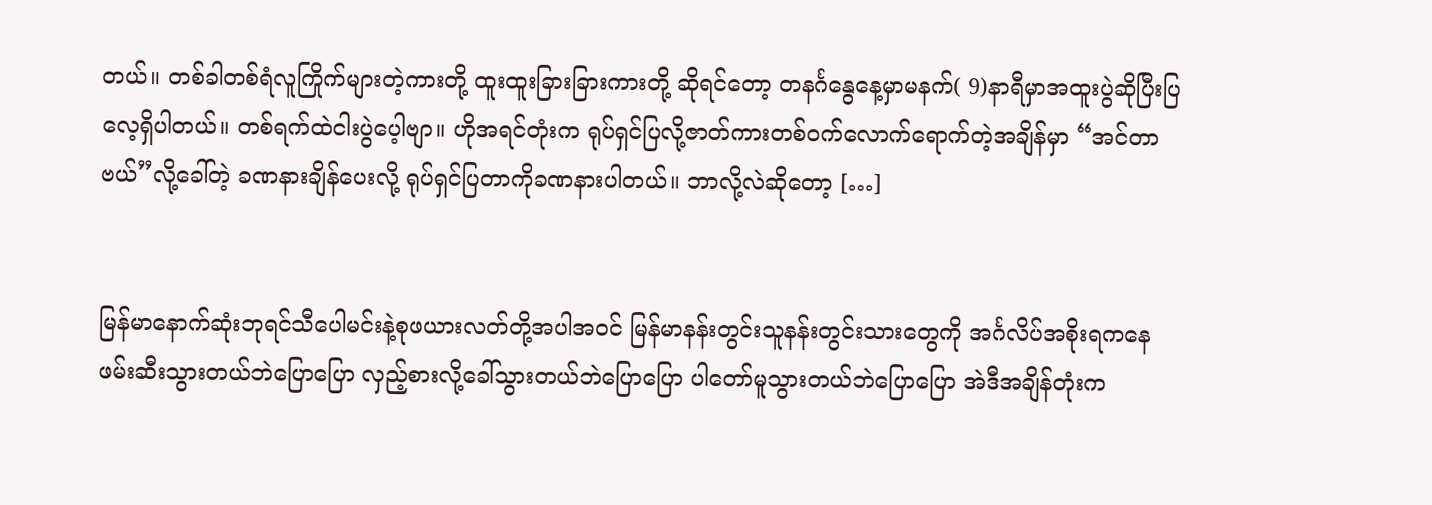တယ်။ တစ်ခါတစ်ရံလူကြိုက်များတဲ့ကားတို့ ထူးထူးခြားခြားကားတို့ ဆိုရင်တော့ တနင်္ဂနွေနေ့မှာမနက်( 9)နာရီမှာအထူးပွဲဆိုပြီးပြလေ့ရှိပါတယ်။ တစ်ရက်ထဲငါးပွဲပေ့ါဗျာ။ ဟိုအရင်တုံးက ရုပ်ရှင်ပြလို့ဇာတ်ကားတစ်ဝက်လောက်ရောက်တဲ့အချိန်မှာ “အင်တာဗယ်”လို့ခေါ်တဲ့ ခဏနားချိန်ပေးလို့ ရုပ်ရှင်ပြတာကိုခဏနားပါတယ်။ ဘာလို့လဲဆိုတော့ […]


မြန်မာနောက်ဆုံးဘုရင်သီပေါမင်းနဲ့စုဖယားလတ်တို့အပါအဝင် မြန်မာနန်းတွင်းသူနန်းတွင်းသားတွေကို အင်္ဂလိပ်အစိုးရကနေ ဖမ်းဆီးသွားတယ်ဘဲပြောပြော လှည့်စားလို့ခေါ်သွားတယ်ဘဲပြောပြော ပါတော်မူသွားတယ်ဘဲပြောပြော အဲဒီအချိန်တုံးက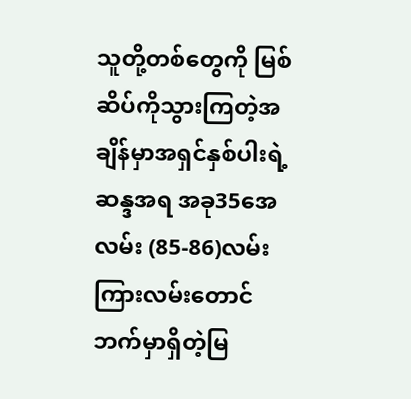သူတို့တစ်တွေကို မြစ်ဆိပ်ကိုသွားကြတဲ့အချိန်မှာအရှင်နှစ်ပါးရဲ့ဆန္ဒအရ အခု35အေလမ်း (85-86)လမ်းကြားလမ်းတောင်ဘက်မှာရှိတဲ့မြ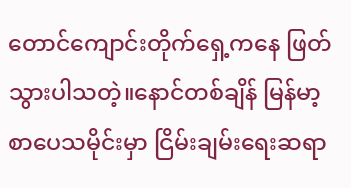တောင်ကျောင်းတိုက်ရှေ့ကနေ ဖြတ်သွားပါသတဲ့။နောင်တစ်ချိန် မြန်မာ့ စာပေသမိုင်းမှာ ငြိမ်းချမ်းရေးဆရာ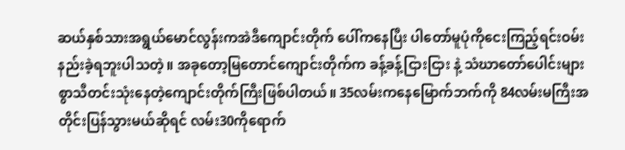ဆယ်နှစ်သားအရွယ်မောင်လွန်းကအဲဒီကျောင်းတိုက် ပေါ်ကနေပြီး ပါတော်မူပုံကိုငေးကြည့်ရင်းဝမ်းနည်းခဲ့ရဘူးပါသတဲ့။ အခုတော့မြတောင်ကျောင်းတိုက်က ခန့်ခန့်ငြားငြား နဲ့ သံဃာတော်ပေါင်းများစွာသီတင်းသုံးနေတဲ့ကျောင်းတိုက်ကြီးဖြစ်ပါတယ်။ 35လမ်းကနေမြောက်ဘက်ကို 84လမ်းမကြီးအတိုင်းပြန်သွားမယ်ဆိုရင် လမ်း30ကိုရောက်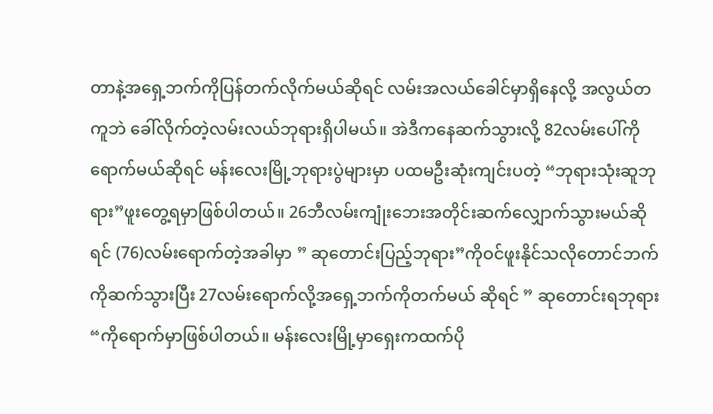တာနဲ့အရှေ့ဘက်ကိုပြန်တက်လိုက်မယ်ဆိုရင် လမ်းအလယ်ခေါင်မှာရှိနေလို့ အလွယ်တကူဘဲ ခေါ်လိုက်တဲ့လမ်းလယ်ဘုရားရှိပါမယ်။ အဲဒီကနေဆက်သွားလို့ 82လမ်းပေါ်ကိုရောက်မယ်ဆိုရင် မန်းလေးမြို့ဘုရားပွဲများမှာ ပထမဦးဆုံးကျင်းပတဲ့ “ဘုရားသုံးဆူဘုရား”ဖူးတွေ့ရမှာဖြစ်ပါတယ်။ 26ဘီလမ်းကျုံးဘေးအတိုင်းဆက်လျှောက်သွားမယ်ဆိုရင် (76)လမ်းရောက်တဲ့အခါမှာ ” ဆုတောင်းပြည့်ဘုရား”ကိုဝင်ဖူးနိုင်သလိုတောင်ဘက်ကိုဆက်သွားပြီး 27လမ်းရောက်လို့အရှေ့ဘက်ကိုတက်မယ် ဆိုရင် ” ဆုတောင်းရဘုရား “ကိုရောက်မှာဖြစ်ပါတယ်။ မန်းလေးမြို့မှာရှေးကထက်ပို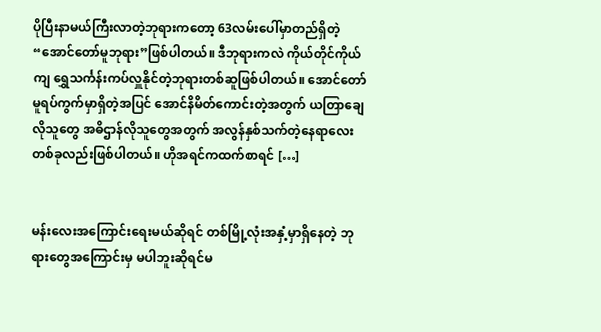ပိုပြီးနာမယ်ကြီးလာတဲ့ဘုရားကတော့ 63လမ်းပေါ်မှာတည်ရှိတဲ့ “အောင်တော်မူဘုရား”ဖြစ်ပါတယ်။ ဒီဘုရားကလဲ ကိုယ်တိုင်ကိုယ်ကျ ရွှေသင်္ကန်းကပ်လှူနိုင်တဲ့ဘုရားတစ်ဆူဖြစ်ပါတယ်။ အောင်တော်မူရပ်ကွက်မှာရှိတဲ့အပြင် အောင်နိမိတ်ကောင်းတဲ့အတွက် ယတြာချေလိုသူတွေ အဓိဌာန်လိုသူတွေအတွက် အလွန်နှစ်သက်တဲ့နေရာလေးတစ်ခုလည်းဖြစ်ပါတယ်။ ဟိုအရင်ကထက်စာရင် […]


မန်းလေးအကြောင်းရေးမယ်ဆိုရင် တစ်မြို့လုံးအနှံ့မှာရှိနေတဲ့ ဘုရားတွေအကြောင်းမှ မပါဘူးဆိုရင်မ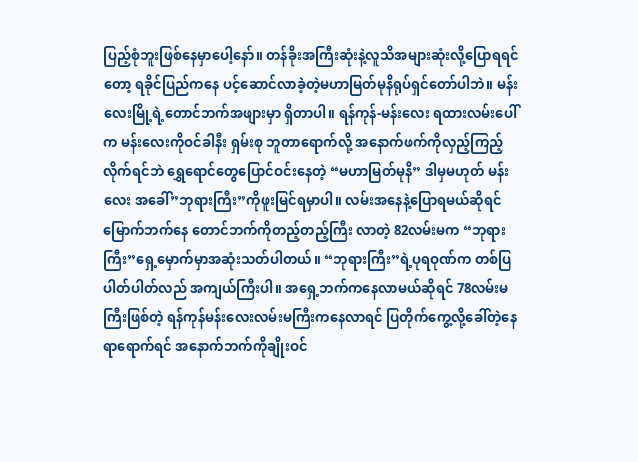ပြည့်စုံဘူးဖြစ်နေမှာပေါ့နော်။ တန်ခိုးအကြီးဆုံးနဲ့လူသိအများဆုံးလို့ပြောရရင်တော့ ရခိုင်ပြည်ကနေ ပင့်ဆောင်လာခဲ့တဲ့မဟာမြတ်မုနိရုပ်ရှင်တော်ပါဘဲ။ မန်းလေးမြို့ရဲ့တောင်ဘက်အဖျားမှာ ရှိတာပါ။ ရန်ကုန်-မန်းလေး ရထားလမ်းပေါ်က မန်းလေးကိုဝင်ခါနီး ရှမ်းစု ဘူတာရောက်လို့ အနောက်ဖက်ကိုလှည့်ကြည့်လိုက်ရင်ဘဲ ရွှေရောင်တွေပြောင်ဝင်းနေတဲ့ “မဟာမြတ်မုနိ” ဒါမှမဟုတ် မန်းလေး အခေါ်”ဘုရားကြီး”ကိုဖူးမြင်ရမှာပါ။ လမ်းအနေနဲ့ပြောရမယ်ဆိုရင် မြောက်ဘက်နေ တောင်ဘက်ကိုတည့်တည့်ကြီး လာတဲ့ 82လမ်းမက “ဘုရားကြီး”ရှေ့မှောက်မှာအဆုံးသတ်ပါတယ်။ “ဘုရားကြီး”ရဲ့ပုရဝုဏ်က တစ်ပြပါတ်ပါတ်လည် အကျယ်ကြီးပါ။ အရှေ့ဘက်ကနေလာမယ်ဆိုရင် 78လမ်းမကြီးဖြစ်တဲ့ ရန်ကုန်မန်းလေးလမ်းမကြီးကနေလာရင် ပြတိုက်ကွေ့လို့ခေါ်တဲ့နေရာရောက်ရင် အနောက်ဘက်ကိုချိုးဝင်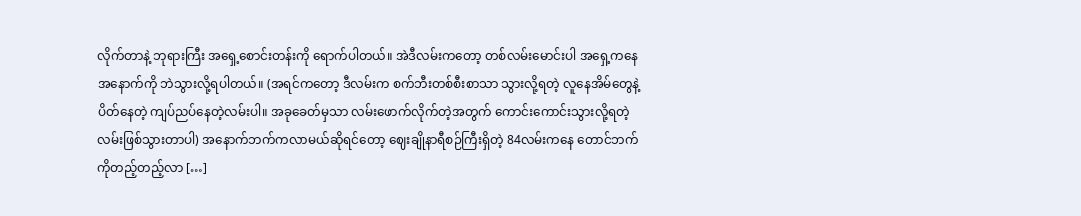လိုက်တာနဲ့ ဘုရားကြီး အရှေ့စောင်းတန်းကို ရောက်ပါတယ်။ အဲဒီလမ်းကတော့ တစ်လမ်းမောင်းပါ အရှေ့ကနေ အနောက်ကို ဘဲသွားလို့ရပါတယ်။ (အရင်ကတော့ ဒီလမ်းက စက်ဘီးတစ်စီးစာသာ သွားလို့ရတဲ့ လူနေအိမ်တွေနဲ့ပိတ်နေတဲ့ ကျပ်ညပ်နေတဲ့လမ်းပါ။ အခုခေတ်မှသာ လမ်းဖောက်လိုက်တဲ့အတွက် ကောင်းကောင်းသွားလို့ရတဲ့လမ်းဖြစ်သွားတာပါ) အနောက်ဘက်ကလာမယ်ဆိုရင်တော့ ဈေးချိုနာရီစဉ်ကြီးရှိတဲ့ 84လမ်းကနေ တောင်ဘက်ကိုတည့်တည့်လာ […]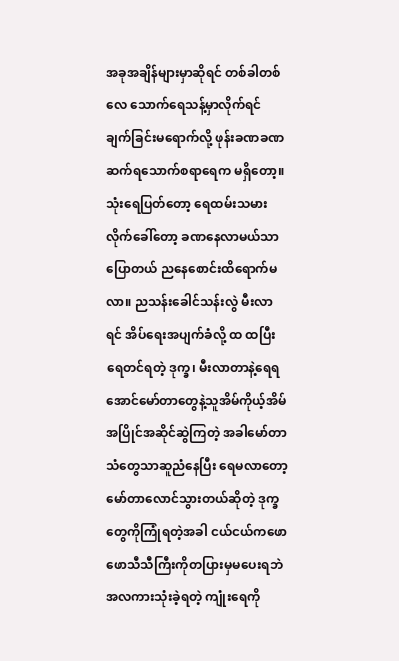အခုအချိန်များမှာဆိုရင် တစ်ခါတစ်လေ သောက်ရေသန့်မှာလိုက်ရင် ချက်ခြင်းမရောက်လို့ ဖုန်းခဏခဏဆက်ရသောက်စရာရေက မရှိတော့။ သုံးရေပြတ်တော့ ရေထမ်းသမား လိုက်ခေါ်တော့ ခဏနေလာမယ်သာပြောတယ် ညနေစောင်းထိရောက်မလာ။ ညသန်းခေါင်သန်းလွဲ မီးလာရင် အိပ်ရေးအပျက်ခံလို့ ထ ထပြီးရေတင်ရတဲ့ ဒုက္ခ၊ မီးလာတာနဲ့ရေရအောင်မော်တာတွေနဲ့သူအိမ်ကိုယ့်အိမ်အပြိုင်အဆိုင်ဆွဲကြတဲ့ အခါမော်တာသံတွေသာဆူညံနေပြီး ရေမလာတော့ မော်တာလောင်သွားတယ်ဆိုတဲ့ ဒုက္ခတွေကိုကြုံရတဲ့အခါ ငယ်ငယ်ကဖောဖောသီသီကြီးကိုတပြားမှမပေးရဘဲ အလကားသုံးခဲ့ရတဲ့ ကျုံးရေကို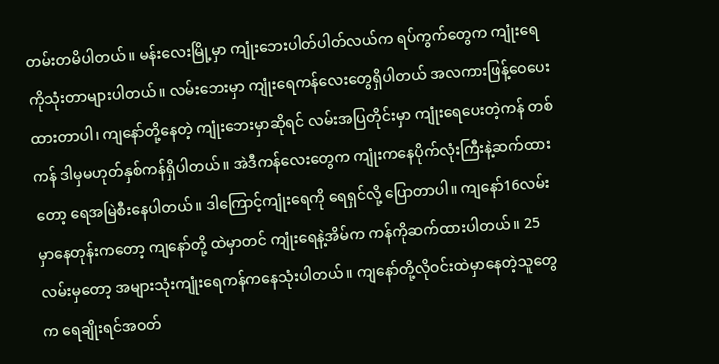တမ်းတမိပါတယ်။ မန်းလေးမြို့မှာ ကျုံးဘေးပါတ်ပါတ်လယ်က ရပ်ကွက်တွေက ကျုံးရေကိုသုံးတာများပါတယ်။ လမ်းဘေးမှာ ကျုံးရေကန်လေးတွေရှိပါတယ် အလကားဖြန့်ဝေပေးထားတာပါ၊ ကျနော်တို့နေတဲ့ ကျုံးဘေးမှာဆိုရင် လမ်းအပြတိုင်းမှာ ကျုံးရေပေးတဲ့ကန် တစ်ကန် ဒါမှမဟုတ်နှစ်ကန်ရှိပါတယ်။ အဲဒီကန်လေးတွေက ကျုံးကနေပိုက်လုံးကြီးနဲ့ဆက်ထားတော့ ရေအမြဲစီးနေပါတယ်။ ဒါကြောင့်ကျုံးရေကို ရေရှင်လို့ ပြောတာပါ။ ကျနော်16လမ်းမှာနေတုန်းကတော့ ကျနော်တို့ ထဲမှာတင် ကျုံးရေနဲ့အိမ်က ကန်ကိုဆက်ထားပါတယ်။ 25လမ်းမှတော့ အများသုံးကျုံးရေကန်ကနေသုံးပါတယ်။ ကျနော်တို့လိုဝင်းထဲမှာနေတဲ့သူတွေက ရေချိုးရင်အဝတ်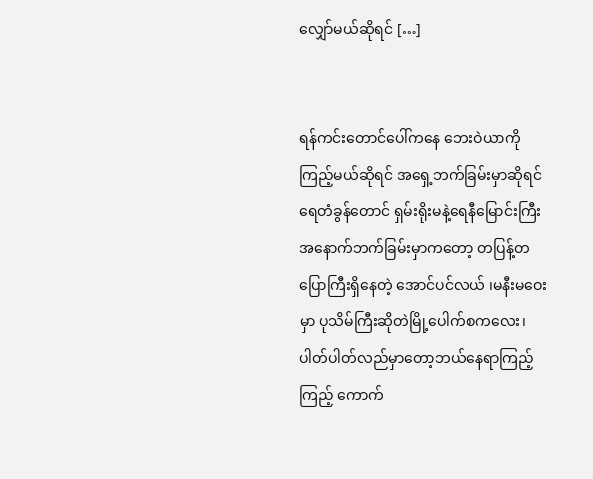လျှော်မယ်ဆိုရင် […]


ရန်ကင်းတောင်ပေါ်ကနေ ဘေးဝဲယာကို ကြည့်မယ်ဆိုရင် အရှေ့ဘက်ခြမ်းမှာဆိုရင် ရေတံခွန်တောင် ရှမ်းရိုးမနဲ့ရေနီမြောင်းကြီး အနောက်ဘက်ခြမ်းမှာကတော့ တပြန့်တပြောကြီးရှိနေတဲ့ အောင်ပင်လယ် ၊မနီးမဝေးမှာ ပုသိမ်ကြီးဆိုတဲမြို့ပေါက်စကလေး၊ ပါတ်ပါတ်လည်မှာတော့ဘယ်နေရာကြည့်ကြည့် ကောက်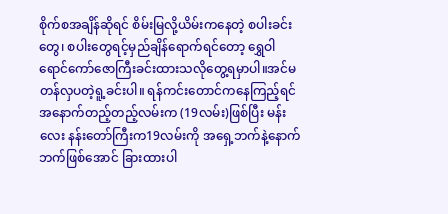စိုက်စအချိန်ဆိုရင် စိမ်းမြလို့ယိမ်းကနေတဲ့ စပါးခင်းတွေ၊ စပါးတွေရင့်မှည်ချိန်ရောက်ရင်တော့ ရွှေဝါရောင်ကော်ဇောကြီးခင်းထားသလိုတွေ့ရမှာပါ။အင်မတန်လှပတဲ့ရူ့ခင်းပါ။ ရန်ကင်းတောင်ကနေကြည့်ရင် အနောက်တည့်တည့်လမ်းက (19လမ်း)ဖြစ်ပြီး မန်းလေး နန်းတော်ကြီးက19လမ်းကို အရှေ့ဘက်နဲ့နောက်ဘက်ဖြစ်အောင် ခြားထားပါ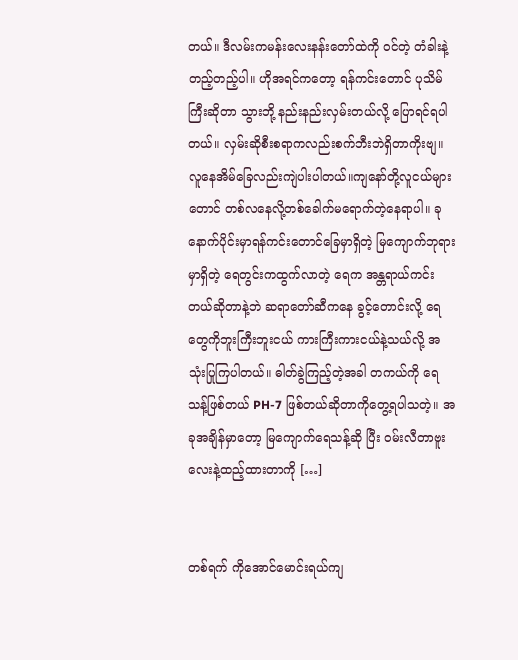တယ်။ ဒီလမ်းကမန်းလေးနန်းတော်ထဲကို ဝင်တဲ့ တံခါးနဲ့တည့်တည့်ပါ။ ဟိုအရင်ကတော့ ရန်ကင်းတောင် ပုသိမ်ကြီးဆိုတာ သွားဘို့ နည်းနည်းလှမ်းတယ်လို့ ပြောရင်ရပါတယ်။ လှမ်းဆိုစီးစရာကလည်းစက်ဘီးဘဲရှိတာကိုးဗျ။ လူနေအိမ်ခြေလည်းကျဲပါးပါတယ်။ကျနော်တို့လူငယ်များတောင် တစ်လနေလို့တစ်ခေါက်မရောက်တဲ့နေရာပါ။ ခုနောက်ပိုင်းမှာရန်ကင်းတောင်ခြေမှာရှိတဲ့ မြကျောက်ဘုရားမှာရှိတဲ့ ရေတွင်းကထွက်လာတဲ့ ရေက အန္တရာယ်ကင်းတယ်ဆိုတာနဲ့ဘဲ ဆရာတော်ဆီကနေ ခွင့်တောင်းလို့ ရေတွေကိုဘူးကြီးဘူးငယ် ကားကြီးကားငယ်နဲ့သယ်လို့ အသုံးပြုကြပါတယ်။ ဓါတ်ခွဲကြည့်တဲ့အခါ တကယ်ကို ရေသန့်ဖြစ်တယ် PH-7 ဖြစ်တယ်ဆိုတာကိုတွေ့ရပါသတဲ့။ အခုအချိန်မှာတော့ မြကျောက်ရေသန့်ဆို ပြီး ဝမ်းလီတာဗူးလေးနဲ့ထည့်ထားတာကို […]


တစ်ရက် ကိုအောင်မောင်းရယ်ကျ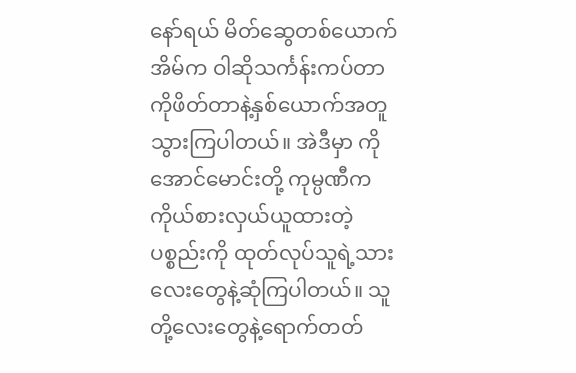နော်ရယ် မိတ်ဆွေတစ်ယောက်အိမ်က ဝါဆိုသင်္ကန်းကပ်တာကိုဖိတ်တာနဲ့နှစ်ယောက်အတူသွားကြပါတယ်။ အဲဒီမှာ ကိုအောင်မောင်းတို့ ကုမ္ပဏီက ကိုယ်စားလှယ်ယူထားတဲ့ ပစ္စည်းကို ထုတ်လုပ်သူရဲ့သားလေးတွေနဲ့ဆုံကြပါတယ်။ သူတို့လေးတွေနဲ့ရောက်တတ်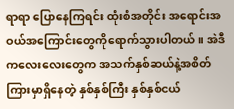ရာရာ ပြောနေကြရင်း ထုံးစံအတိုင်း အရောင်းအဝယ်အကြောင်းတွေကိုရောက်သွားပါတယ်။ အဲဒီကလေးလေးတွေက အသက်နှစ်ဆယ်နဲ့အစိတ်ကြားမှာရှိနေတဲ့ နှစ်နှစ်ကြီး နှစ်နှစ်ငယ်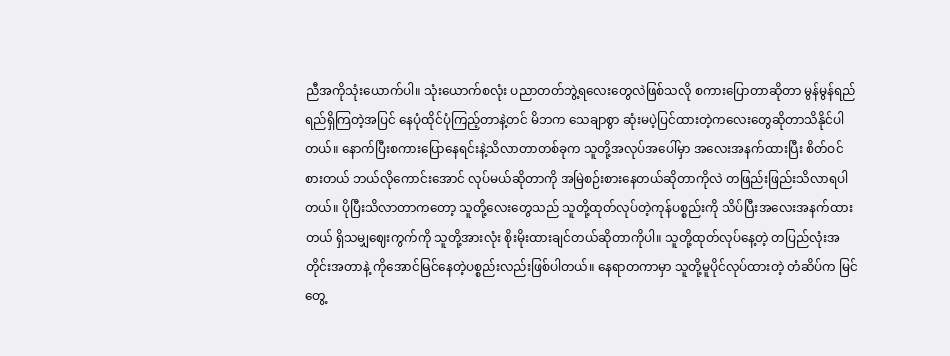ညီအကိုသုံးယောက်ပါ။ သုံးယောက်စလုံး ပညာတတ်ဘွဲ့ရလေးတွေလဲဖြစ်သလို စကားပြောတာဆိုတာ မွန်မွန်ရည်ရည်ရှိကြတဲ့အပြင် နေပုံထိုင်ပုံကြည့်တာနဲ့တင် မိဘက သေချာစွာ ဆုံးမပဲ့ပြင်ထားတဲ့ကလေးတွေဆိုတာသိနိုင်ပါတယ်။ နောက်ပြီးစကားပြောနေရင်းနဲ့သိလာတာတစ်ခုက သူတို့အလုပ်အပေါ်မှာ အလေးအနက်ထားပြီး စိတ်ဝင်စားတယ် ဘယ်လိုကောင်းအောင် လုပ်မယ်ဆိုတာကို အမြဲစဉ်းစားနေတယ်ဆိုတာကိုလဲ တဖြည်းဖြည်းသိလာရပါတယ်။ ပိုပြီးသိလာတာကတော့ သူတို့လေးတွေသည် သူတို့ထုတ်လုပ်တဲ့ကုန်ပစ္စည်းကို သိပ်ပြီးအလေးအနက်ထားတယ် ရှိသမျှဈေးကွက်ကို သူတို့အားလုံး စိုးမိုးထားချင်တယ်ဆိုတာကိုပါ။ သူတို့ထုတ်လုပ်နေ့တဲ့ တပြည်လုံးအတိုင်းအတာနဲ့ ကိုအောင်မြင်နေတဲ့ပစ္စည်းလည်းဖြစ်ပါတယ်။ နေရာတကာမှာ သူတို့မူပိုင်လုပ်ထားတဲ့ တံဆိပ်က မြင်တွေ့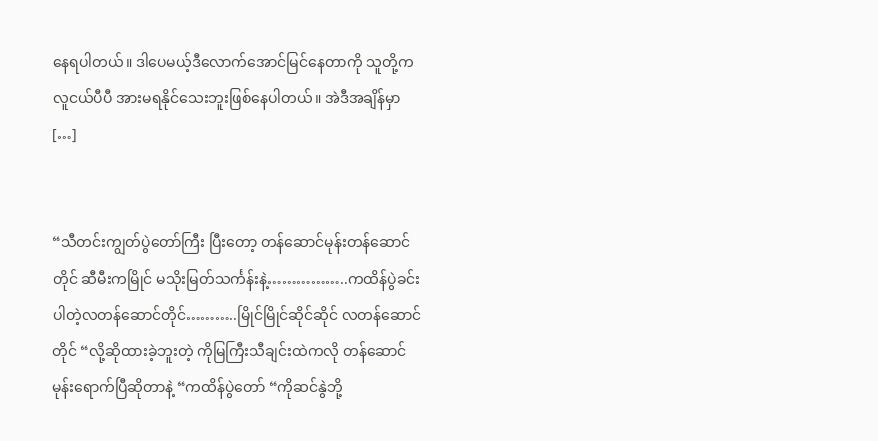နေရပါတယ်။ ဒါပေမယ့်ဒီလောက်အောင်မြင်နေတာကို သူတို့က လူငယ်ပီပီ အားမရနိုင်သေးဘူးဖြစ်နေပါတယ်။ အဲဒီအချိန်မှာ […]


“သီတင်းကျွတ်ပွဲတော်ကြီး ပြီးတော့ တန်ဆောင်မုန်းတန်ဆောင်တိုင် ဆီမီးကမြိုင် မသိုးမြတ်သင်္ကန်းနဲ့……………..ကထိန်ပွဲခင်းပါတဲ့လတန်ဆောင်တိုင်………..မြိုင်မြိုင်ဆိုင်ဆိုင် လတန်ဆောင်တိုင် “လို့ဆိုထားခဲ့ဘူးတဲ့ ကိုမြကြီးသီချင်းထဲကလို တန်ဆောင်မုန်းရောက်ပြီဆိုတာနဲ့ “ကထိန်ပွဲတော် “ကိုဆင်နွဲဘို့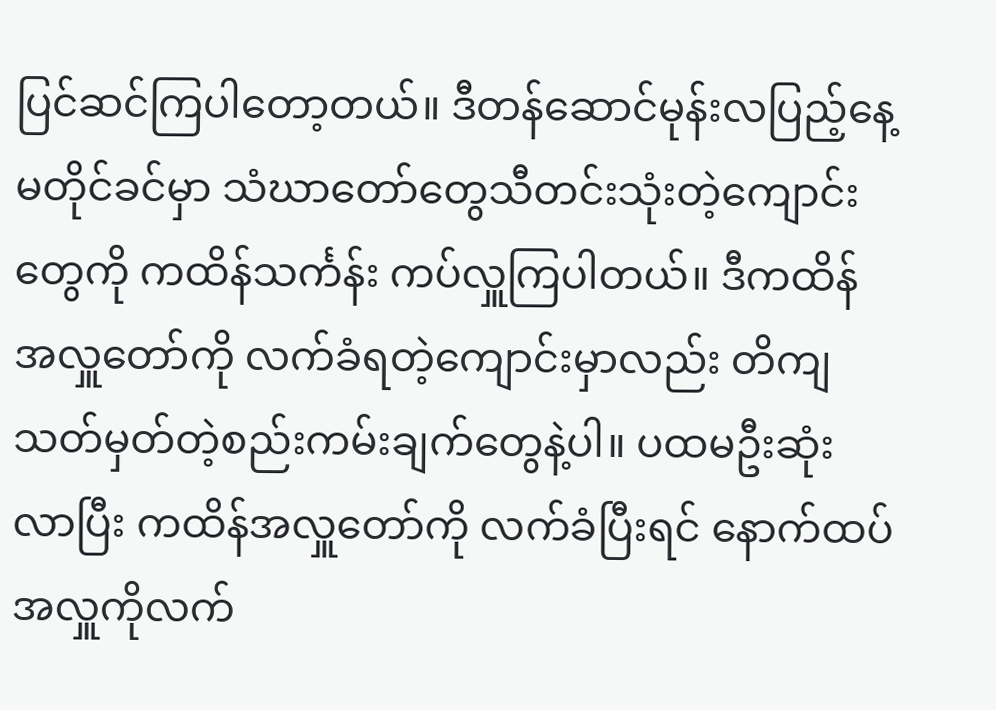ပြင်ဆင်ကြပါတော့တယ်။ ဒီတန်ဆောင်မုန်းလပြည့်နေ့မတိုင်ခင်မှာ သံဃာတော်တွေသီတင်းသုံးတဲ့ကျောင်းတွေကို ကထိန်သင်္ကန်း ကပ်လှူကြပါတယ်။ ဒီကထိန်အလှူတော်ကို လက်ခံရတဲ့ကျောင်းမှာလည်း တိကျသတ်မှတ်တဲ့စည်းကမ်းချက်တွေနဲ့ပါ။ ပထမဦးဆုံးလာပြီး ကထိန်အလှူတော်ကို လက်ခံပြီးရင် နောက်ထပ်အလှူကိုလက်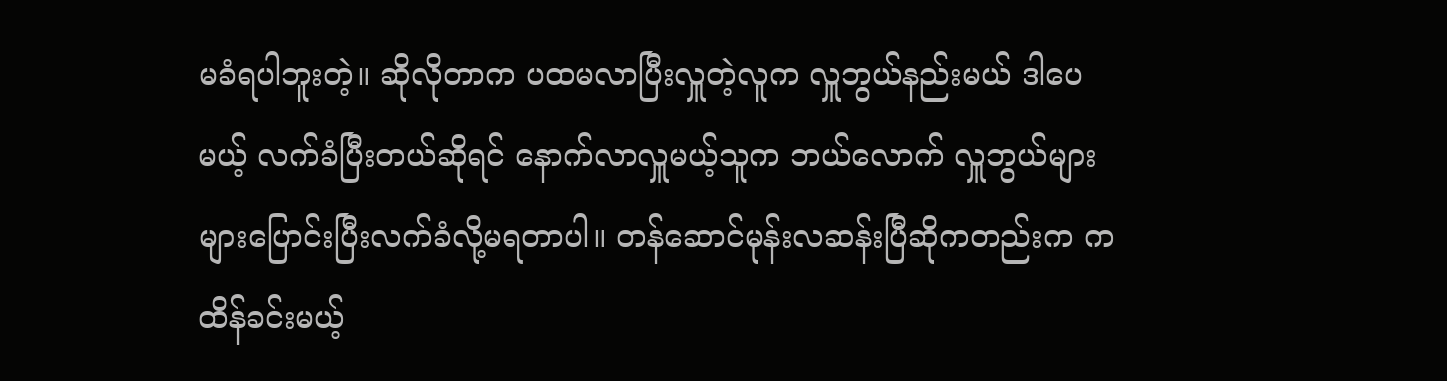မခံရပါဘူးတဲ့။ ဆိုလိုတာက ပထမလာပြီးလှူတဲ့လူက လှူဘွယ်နည်းမယ် ဒါပေမယ့် လက်ခံပြီးတယ်ဆိုရင် နောက်လာလှူမယ့်သူက ဘယ်လောက် လှူဘွယ်များများပြောင်းပြီးလက်ခံလို့မရတာပါ။ တန်ဆောင်မုန်းလဆန်းပြီဆိုကတည်းက ကထိန်ခင်းမယ့်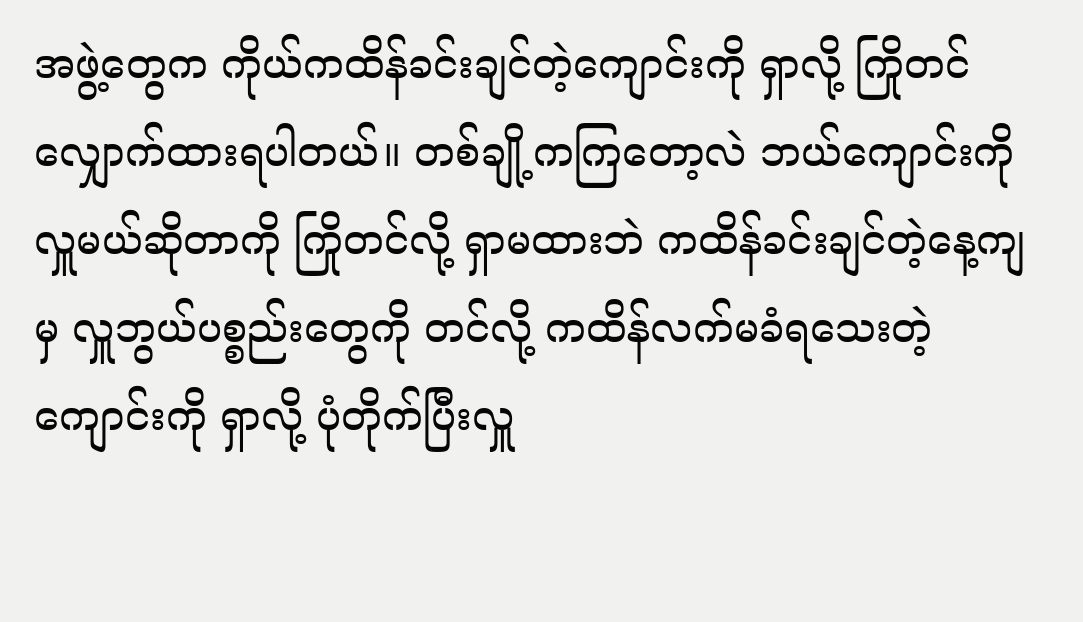အဖွဲ့တွေက ကိုယ်ကထိန်ခင်းချင်တဲ့ကျောင်းကို ရှာလို့ ကြိုတင်လျှောက်ထားရပါတယ်။ တစ်ချို့ကကြတော့လဲ ဘယ်ကျောင်းကို လှူမယ်ဆိုတာကို ကြိုတင်လို့ ရှာမထားဘဲ ကထိန်ခင်းချင်တဲ့နေ့ကျမှ လှူဘွယ်ပစ္စည်းတွေကို တင်လို့ ကထိန်လက်မခံရသေးတဲ့ကျောင်းကို ရှာလို့ ပုံတိုက်ပြီးလှူ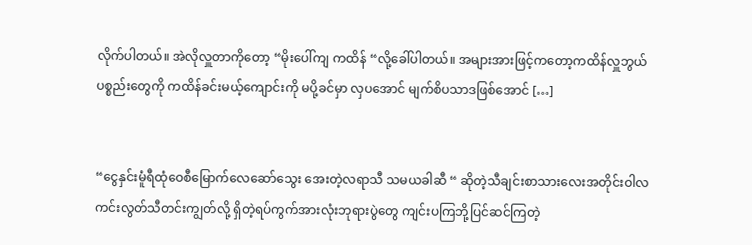လိုက်ပါတယ်။ အဲလိုလှူတာကိုတော့ “မိုးပေါ်ကျ ကထိန် “လို့ခေါ်ပါတယ်။ အများအားဖြင့်ကတော့ကထိန်လှူဘွယ်ပစ္စည်းတွေကို ကထိန်ခင်းမယ့်ကျောင်းကို မပို့ခင်မှာ လှပအောင် မျက်စိပသာဒဖြစ်အောင် […]


“ငွေနှင်းမူံရီထုံဝေစီမြောက်လေဆော်သွေး အေးတဲ့လရာသီ သမယခါဆီ “ ဆိုတဲ့သီချင်းစာသားလေးအတိုင်းဝါလကင်းလွတ်သီတင်းကျွတ်လို့ ရှိတဲ့ရပ်ကွက်အားလုံးဘုရားပွဲတွေ ကျင်းပကြဘို့ပြင်ဆင်ကြတဲ့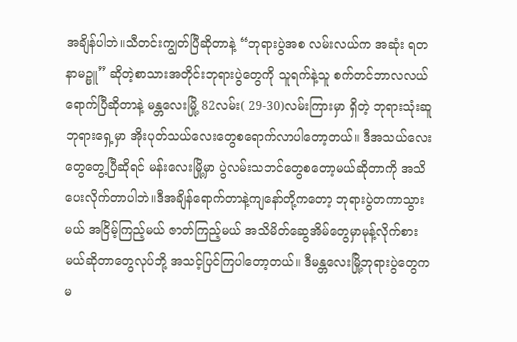အချိန်ပါဘဲ။သီတင်းကျွတ်ပြီဆိုတာနဲ့ “ဘုရားပွဲအစ လမ်းလယ်က အဆုံး ရတနာမဉ္ဖူ” ဆိုတဲ့စာသားအတိုင်းဘုရားပွဲတွေကို သူရက်နဲ့သူ စက်တင်ဘာလလယ်ရောက်ပြီဆိုတာနဲ့ မန္တလေးမြို့ 82လမ်း( 29-30)လမ်းကြားမှာ ရှိတဲ့ ဘုရားသုံးဆူဘုရားရှေ့မှာ အိုးပုတ်သယ်လေးတွေစရောက်လာပါတော့တယ်။ ဒီအသယ်လေးတွေတွေ့ပြီဆိုရင် မန်းလေးမြို့မှာ ပွဲလမ်းသဘင်တွေစတော့မယ်ဆိုတာကို အသိပေးလိုက်တာပါဘဲ။ဒီအချိန်ရောက်တာနဲ့ကျနော်တို့ကတော့ ဘုရားပွဲတကာသွားမယ် အငြိမ့်ကြည့်မယ် ဇာတ်ကြည့်မယ် အသိမိတ်ဆွေအိမ်တွေမှာမုန့်လိုက်စားမယ်ဆိုတာတွေလုပ်ဘို့ အသင့်ပြင်ကြပါတော့တယ်။ ဒီမန္တလေးမြို့ဘုရားပွဲတွေကမ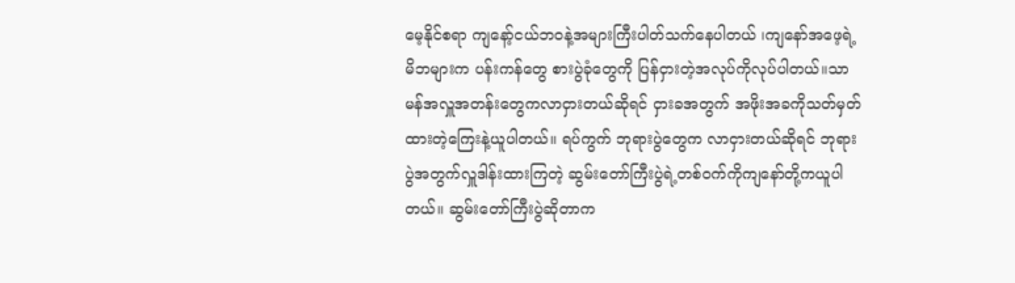မေ့နိုင်စရာ ကျနော့်ငယ်ဘဝနဲ့အများကြီးပါတ်သက်နေပါတယ် ၊ကျနော်အဖေ့ရဲ့မိဘများက ပန်းကန်တွေ စားပွဲခုံတွေကို ပြန်ငှားတဲ့အလုပ်ကိုလုပ်ပါတယ်။သာမန်အလှူအတန်းတွေကလာငှားတယ်ဆိုရင် ငှားခအတွက် အဖိုးအခကိုသတ်မှတ်ထားတဲ့ကြေးနဲ့ယူပါတယ်။ ရပ်ကွက် ဘုရားပွဲတွေက လာငှားတယ်ဆိုရင် ဘုရားပွဲအတွက်လှူဒါန်းထားကြတဲ့ ဆွမ်းတော်ကြီးပွဲရဲ့တစ်ဝက်ကိုကျနော်တို့ကယူပါတယ်။ ဆွမ်းတော်ကြီးပွဲဆိုတာက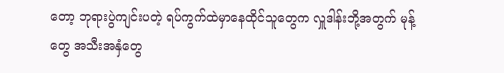တော့ ဘုရားပွဲကျင်းပတဲ့ ရပ်ကွက်ထဲမှာနေထိုင်သူတွေက လှူဒါန်းဘို့အတွက် မုန့်တွေ အသီးအနှံတွေ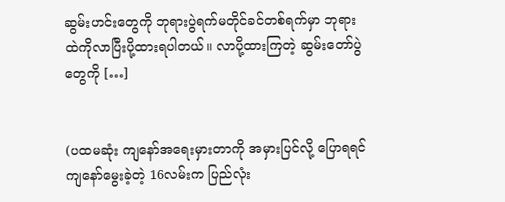ဆွမ်းဟင်းတွေကို ဘုရားပွဲရက်မတိုင်ခင်တစ်ရက်မှာ ဘုရားထဲကိုလာပြီးပို့ထားရပါတယ်။ လာပို့ထားကြတဲ့ ဆွမ်းတော်ပွဲတွေကို […]


(ပထမဆုံး ကျနော်အရေးမှားတာကို အမှားပြင်လို့ ပြောရရင် ကျနော်မွေးခဲ့တဲ့ 16လမ်းက ပြည်လုံး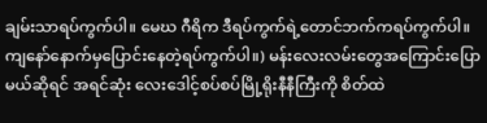ချမ်းသာရပ်ကွက်ပါ။ မေဃ ဂီရိက ဒီရပ်ကွက်ရဲ့တောင်ဘက်ကရပ်ကွက်ပါ။ကျနော်နောက်မှပြောင်းနေတဲ့ရပ်ကွက်ပါ။) မန်းလေးလမ်းတွေအကြောင်းပြောမယ်ဆိုရင် အရင်ဆုံး လေးဒေါင့်စပ်စပ်မြို့ရိုးနီနီကြီးကို စိတ်ထဲ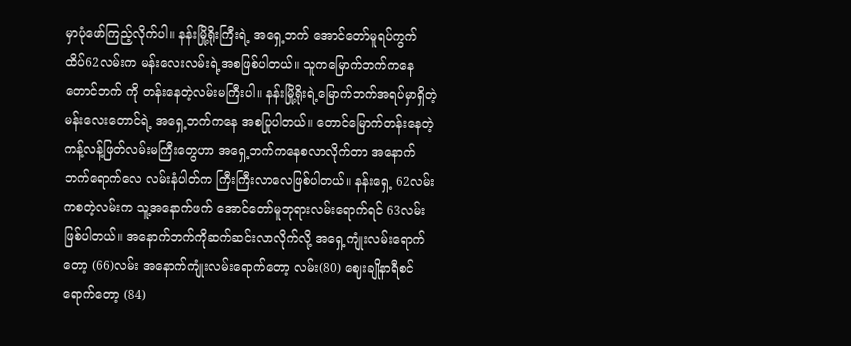မှာပုံဖော်ကြည့်လိုက်ပါ။ နန်းမြို့ရိုးကြီးရဲ့ အရှေ့ဘက် အောင်တော်မူရပ်ကွက် ထိပ်62လမ်းက မန်းလေးလမ်းရဲ့အစဖြစ်ပါတယ်။ သူကမြောက်ဘက်ကနေ တောင်ဘက် ကို တန်းနေတဲ့လမ်းမကြီးပါ။ နန်းမြို့ရိုးရဲ့မြောက်ဘက်အရပ်မှာရှိတဲ့ မန်းလေးတောင်ရဲ့ အရှေ့ဘက်ကနေ အစပြုပါတယ်။ တောင်မြောက်တန်းနေတဲ့ ကန့်လန့်ဖြတ်လမ်းမကြီးတွေဟာ အရှေ့ဘက်ကနေစလာလိုက်တာ အနောက်ဘက်ရောက်လေ လမ်းနံပါတ်က ကြီးကြီးလာလေဖြစ်ပါတယ်။ နန်းရှေ့ 62လမ်းကစတဲ့လမ်းက သူ့အနောက်ဖက် အောင်တော်မူဘုရားလမ်းရောက်ရင် 63လမ်းဖြစ်ပါတယ်။ အနောက်ဘက်ကိုဆက်ဆင်းလာလိုက်လို့ အရှေ့ကျုံးလမ်းရောက်တော့ (66)လမ်း အနောက်ကျုံးလမ်းရောက်တော့ လမ်း(80) ဈေးချိုနာရီစင်ရောက်တော့ (84)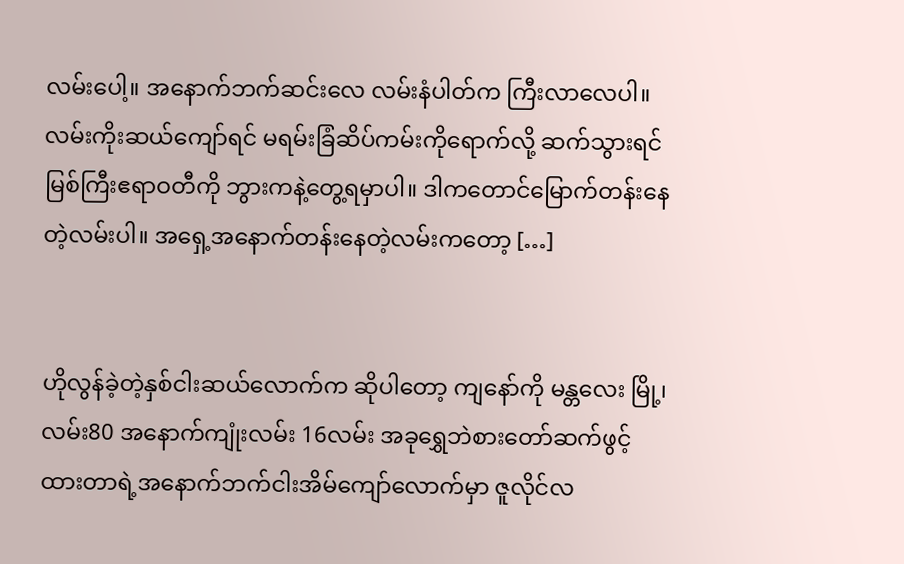လမ်းပေါ့။ အနောက်ဘက်ဆင်းလေ လမ်းနံပါတ်က ကြီးလာလေပါ။ လမ်းကိုးဆယ်ကျော်ရင် မရမ်းခြံဆိပ်ကမ်းကိုရောက်လို့ ဆက်သွားရင် မြစ်ကြီးဧရာဝတီကို ဘွားကနဲ့တွေ့ရမှာပါ။ ဒါကတောင်မြောက်တန်းနေတဲ့လမ်းပါ။ အရှေ့အနောက်တန်းနေတဲ့လမ်းကတော့ […]


ဟိုလွန်ခဲ့တဲ့နှစ်ငါးဆယ်လောက်က ဆိုပါတော့ ကျနော်ကို မန္တလေး မြို့၊လမ်း80 အနောက်ကျုံးလမ်း 16လမ်း အခုရွှေဘဲစားတော်ဆက်ဖွင့်ထားတာရဲ့အနောက်ဘက်ငါးအိမ်ကျော်လောက်မှာ ဇူလိုင်လ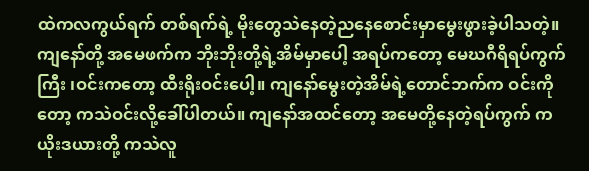ထဲကလကွယ်ရက် တစ်ရက်ရဲ့ မိုးတွေသဲနေတဲ့ညနေစောင်းမှာမွေးဖွားခဲ့ပါသတဲ့။ ကျနော်တို့ အမေဖက်က ဘိုးဘိုးတို့ရဲ့အိမ်မှာပေါ့ အရပ်ကတော့ မေဃဂီရိရပ်ကွက်ကြီး ၊ဝင်းကတော့ ထီးရိုးဝင်းပေါ့။ ကျနော်မွေးတဲ့အိမ်ရဲ့တောင်ဘက်က ဝင်းကို တော့ ကသဲဝင်းလို့ခေါ်ပါတယ်။ ကျနော်အထင်တော့ အမေတို့နေတဲ့ရပ်ကွက် က ယိုးဒယားတို့ ကသဲလူ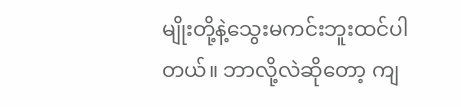မျိုးတို့နဲ့သွေးမကင်းဘူးထင်ပါတယ်။ ဘာလို့လဲဆိုတော့ ကျ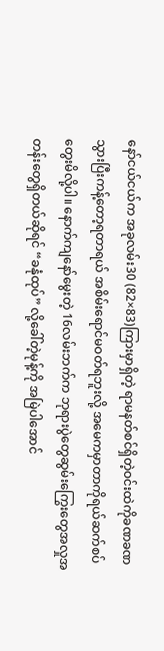နော်ငယ်ငယ်က အခုလမ်း30 (82×83)ကြားမှာရှိတဲ့ ရာမနတ်စင်ရှိတဲ့ဝင်းထဲကိုခဏခဏသွားပြီးကန့်တော့ရတာရယ် အစိမ်းရောင်မဝတ်ရဘူးလို့ အမေကမှာတာကိုရယ်ဆက်စပ်တွေးမိလို့ပါ။ နောက်ကျနော်မွေးတဲ့ 16လမ်းဘက်က ဘုရားပွဲတွေဆွမ်းကြွေးတွေအလှုအတန်းတွေရှိတယ်ဆိုရင် “ခနုံထုပ်” လို့ခေါ်တဲ့မုန့်ကို အမြဲပါအောင်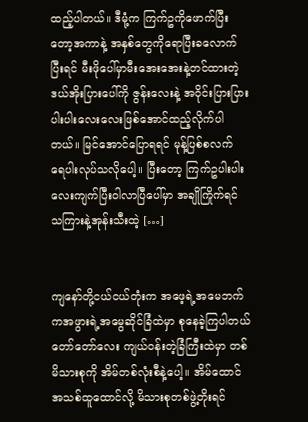ထည့်ပါတယ်။ ဒီမုံ့က ကြက်ဥကိုဖောက်ပြီးတော့အကာနဲ့ အနှစ်တွေကိုရောပြီးခလောက် ပြီးရင် မီးဖိုပေါ်မှာမီးအေးအေးနဲ့တင်ထားတဲ့ဒယ်အိုးပြားပေါ်ကို ဇွန်းလေးနဲ့ အဝိုင်းပြားပြား ပါးပါးလေးလေးဖြစ်အောင်ထည့်လိုက်ပါတယ်။ မြင်အောင်ပြောရရင် မုန့်ပြစ်စလက် ရေပါးလုပ်သလိုပေါ့။ ပြီးတော့ ကြက်ဥပါးပါးလေးကျက်ပြီးဝါလာပြီပေါ်မှာ အချိုကြိုက်ရင် သကြားနဲ့အုန်းသီးထဲ့ […]


ကျနော်တို့ငယ်ငယ်တုံးက အဖေ့ရဲ့အမေဘက်ကအဖွားရဲ့အမွေဆိုင်ခြံထဲမှာ စုနေခဲ့ကြပါတယ် တော်တော်လေး ကျယ်ဝန်းတဲ့ခြံကြီးထဲမှာ တစ်မိသားစုကို အိမ်တစ်လုံးစီနဲ့ပေါ့။ အိမ်ထောင်အသစ်ထူထောင်လို့ မိသားစုတစ်ဖွဲ့တိုးရင်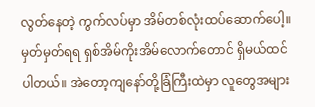လွတ်နေတဲ့ ကွက်လပ်မှာ အိမ်တစ်လုံးထပ်ဆောက်ပေါ့။ မှတ်မှတ်ရရ ရှစ်အိမ်ကိုးအိမ်လောက်တောင် ရှိမယ်ထင်ပါတယ်။ အဲတော့ကျနော်တို့ခြံကြီးထဲမှာ လူတွေအများ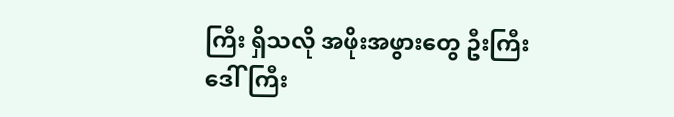ကြီး ရှိသလို အဖိုးအဖွားတွေ ဦးကြီးဒေါ်ကြီး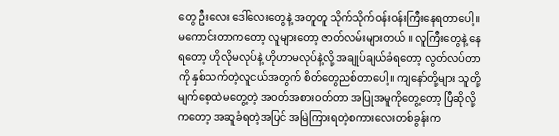တွေ ဦးလေး ဒေါ်လေးတွေနဲ့ အတူတူ သိုက်သိုက်ဝန်းဝန်းကြီးနေရတာပေါ့။ မကောင်းတာကတော့ လူများတော့ ဇာတ်လမ်းများတယ် ။ လူကြီးတွေနဲ့ နေရတော့ ဟိုလိုမလုပ်နဲ့ ဟိုဟာမလုပ်နဲ့လို့ အချုပ်ချယ်ခံရတော့ လွတ်လပ်တာကို နှစ်သက်တဲ့လူငယ်အတွက် စိတ်တွေညစ်တာပေါ့။ ကျနော်တို့များ သူတို့မျက်စေ့ထဲမတွေ့တဲ့ အဝတ်အစားဝတ်တာ အပြုအမူကိုတွေ့တော့ ပြီဆိုလို့ကတော့ အဆူခံရတဲ့အပြင် အမြဲကြားရတဲ့စကားလေးတစ်ခွန်းက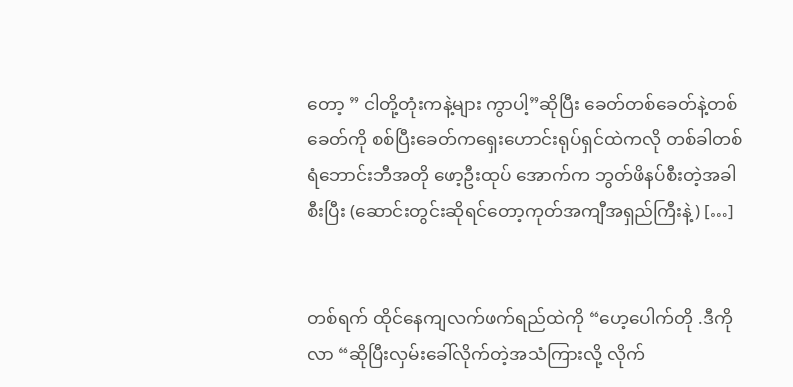တော့ ” ငါတို့တုံးကနဲ့များ ကွာပါ့”ဆိုပြီး ခေတ်တစ်ခေတ်နဲ့တစ်ခေတ်ကို စစ်ပြီးခေတ်ကရှေးဟောင်းရုပ်ရှင်ထဲကလို တစ်ခါတစ်ရံဘောင်းဘီအတို ဖော့ဦးထုပ် အောက်က ဘွတ်ဖိနပ်စီးတဲ့အခါစီးပြီး (ဆောင်းတွင်းဆိုရင်တော့ကုတ်အကျီအရှည်ကြီးနဲ့) […]


တစ်ရက် ထိုင်နေကျလက်ဖက်ရည်ထဲကို “ဟေ့ပေါက်တို .ဒီကိုလာ “ဆိုပြီးလှမ်းခေါ်လိုက်တဲ့အသံကြားလို့ လိုက်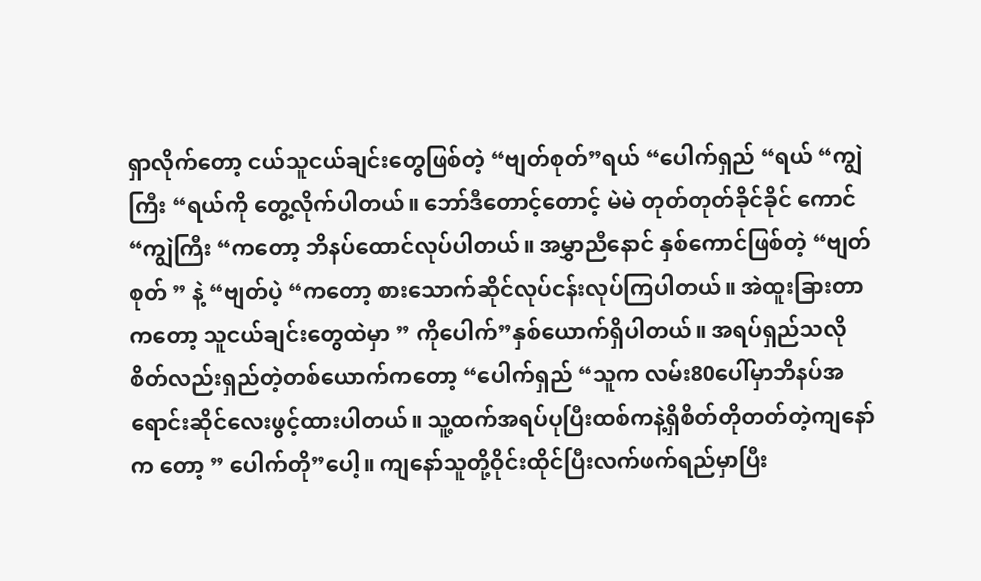ရှာလိုက်တော့ ငယ်သူငယ်ချင်းတွေဖြစ်တဲ့ “ဗျတ်စုတ်”ရယ် “ပေါက်ရှည် “ရယ် “ကျွဲကြီး “ရယ်ကို တွေ့လိုက်ပါတယ်။ ဘော်ဒီတောင့်တောင့် မဲမဲ တုတ်တုတ်ခိုင်ခိုင် ကောင် “ကျွဲကြီး “ကတော့ ဘိနပ်ထောင်လုပ်ပါတယ်။ အမွှာညီနောင် နှစ်ကောင်ဖြစ်တဲ့ “ဗျတ်စုတ် ” နဲ့ “ဗျတ်ပဲ့ “ကတော့ စားသောက်ဆိုင်လုပ်ငန်းလုပ်ကြပါတယ်။ အဲထူးခြားတာကတော့ သူငယ်ချင်းတွေထဲမှာ ” ကိုပေါက်”နှစ်ယောက်ရှိပါတယ်။ အရပ်ရှည်သလိုစိတ်လည်းရှည်တဲ့တစ်ယောက်ကတော့ “ပေါက်ရှည် “သူက လမ်း80ပေါ်မှာဘိနပ်အရောင်းဆိုင်လေးဖွင့်ထားပါတယ်။ သူ့ထက်အရပ်ပုပြီးထစ်ကနဲ့ရှိစိတ်တိုတတ်တဲ့ကျနော်က တော့ ” ပေါက်တို”ပေါ့။ ကျနော်သူတို့ဝိုင်းထိုင်ပြီးလက်ဖက်ရည်မှာပြီး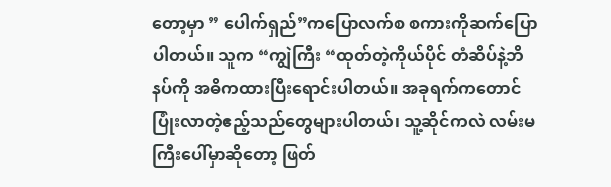တော့မှာ ” ပေါက်ရှည်”ကပြောလက်စ စကားကိုဆက်ပြောပါတယ်။ သူက “ကျွဲကြီး “ထုတ်တဲ့ကိုယ်ပိုင် တံဆိပ်နဲ့ဘိနပ်ကို အဓိကထားပြီးရောင်းပါတယ်။ အခုရက်ကတောင်ပြုံးလာတဲ့ဧည့်သည်တွေများပါတယ်၊ သူ့ဆိုင်ကလဲ လမ်းမကြီးပေါ်မှာဆိုတော့ ဖြတ်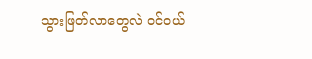သွားဖြတ်လာတွေလဲ ဝင်ဝယ်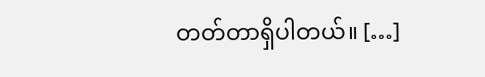တတ်တာရှိပါတယ်။ […]